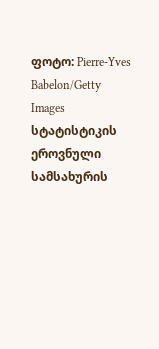ფოტო: Pierre-Yves Babelon/Getty Images
სტატისტიკის ეროვნული სამსახურის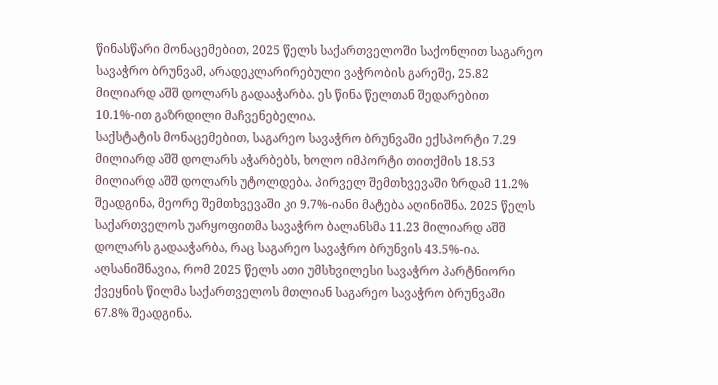წინასწარი მონაცემებით, 2025 წელს საქართველოში საქონლით საგარეო სავაჭრო ბრუნვამ, არადეკლარირებული ვაჭრობის გარეშე, 25.82 მილიარდ აშშ დოლარს გადააჭარბა. ეს წინა წელთან შედარებით 10.1%-ით გაზრდილი მაჩვენებელია.
საქსტატის მონაცემებით, საგარეო სავაჭრო ბრუნვაში ექსპორტი 7.29 მილიარდ აშშ დოლარს აჭარბებს, ხოლო იმპორტი თითქმის 18.53 მილიარდ აშშ დოლარს უტოლდება. პირველ შემთხვევაში ზრდამ 11.2% შეადგინა, მეორე შემთხვევაში კი 9.7%-იანი მატება აღინიშნა. 2025 წელს საქართველოს უარყოფითმა სავაჭრო ბალანსმა 11.23 მილიარდ აშშ დოლარს გადააჭარბა, რაც საგარეო სავაჭრო ბრუნვის 43.5%-ია.
აღსანიშნავია, რომ 2025 წელს ათი უმსხვილესი სავაჭრო პარტნიორი ქვეყნის წილმა საქართველოს მთლიან საგარეო სავაჭრო ბრუნვაში 67.8% შეადგინა.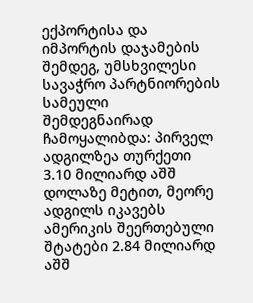ექპორტისა და იმპორტის დაჯამების შემდეგ, უმსხვილესი სავაჭრო პარტნიორების სამეული შემდეგნაირად ჩამოყალიბდა: პირველ ადგილზეა თურქეთი 3.10 მილიარდ აშშ დოლაზე მეტით, მეორე ადგილს იკავებს ამერიკის შეერთებული შტატები 2.84 მილიარდ აშშ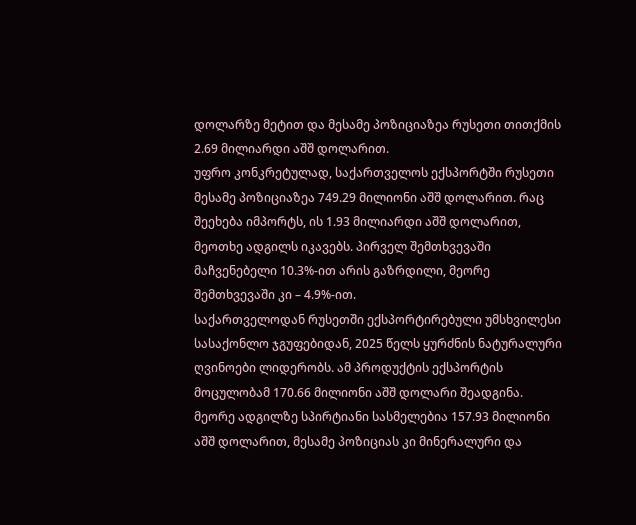დოლარზე მეტით და მესამე პოზიციაზეა რუსეთი თითქმის 2.69 მილიარდი აშშ დოლარით.
უფრო კონკრეტულად, საქართველოს ექსპორტში რუსეთი მესამე პოზიციაზეა 749.29 მილიონი აშშ დოლარით. რაც შეეხება იმპორტს, ის 1.93 მილიარდი აშშ დოლარით, მეოთხე ადგილს იკავებს. პირველ შემთხვევაში მაჩვენებელი 10.3%-ით არის გაზრდილი, მეორე შემთხვევაში კი – 4.9%-ით.
საქართველოდან რუსეთში ექსპორტირებული უმსხვილესი სასაქონლო ჯგუფებიდან, 2025 წელს ყურძნის ნატურალური ღვინოები ლიდერობს. ამ პროდუქტის ექსპორტის მოცულობამ 170.66 მილიონი აშშ დოლარი შეადგინა. მეორე ადგილზე სპირტიანი სასმელებია 157.93 მილიონი აშშ დოლარით, მესამე პოზიციას კი მინერალური და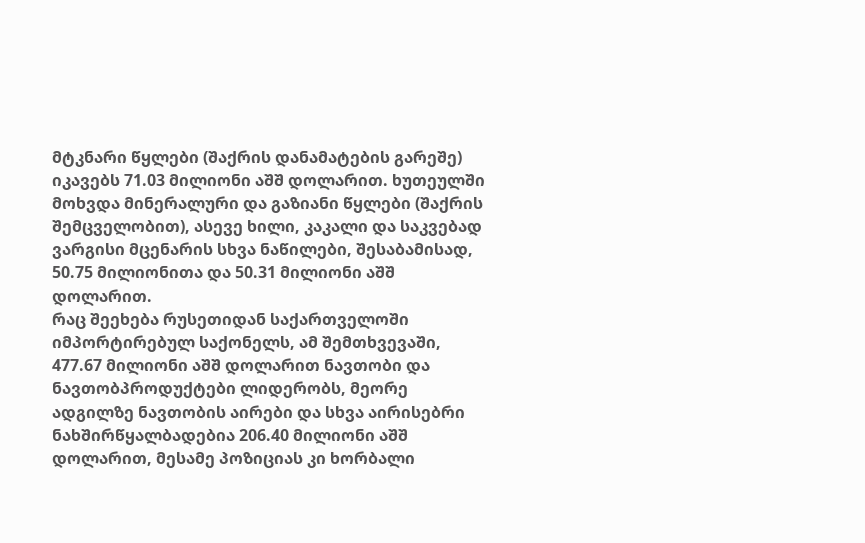მტკნარი წყლები (შაქრის დანამატების გარეშე) იკავებს 71.03 მილიონი აშშ დოლარით. ხუთეულში მოხვდა მინერალური და გაზიანი წყლები (შაქრის შემცველობით), ასევე ხილი, კაკალი და საკვებად ვარგისი მცენარის სხვა ნაწილები, შესაბამისად, 50.75 მილიონითა და 50.31 მილიონი აშშ დოლარით.
რაც შეეხება რუსეთიდან საქართველოში იმპორტირებულ საქონელს, ამ შემთხვევაში, 477.67 მილიონი აშშ დოლარით ნავთობი და ნავთობპროდუქტები ლიდერობს, მეორე ადგილზე ნავთობის აირები და სხვა აირისებრი ნახშირწყალბადებია 206.40 მილიონი აშშ დოლარით, მესამე პოზიციას კი ხორბალი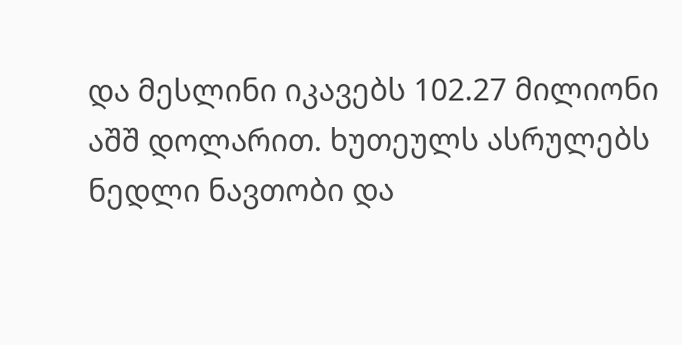და მესლინი იკავებს 102.27 მილიონი აშშ დოლარით. ხუთეულს ასრულებს ნედლი ნავთობი და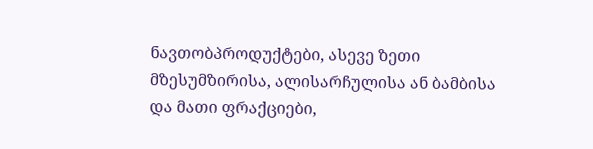ნავთობპროდუქტები, ასევე ზეთი მზესუმზირისა, ალისარჩულისა ან ბამბისა და მათი ფრაქციები,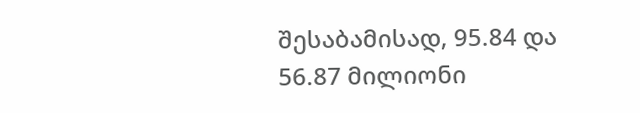შესაბამისად, 95.84 და 56.87 მილიონი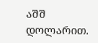აშშ დოლარით.